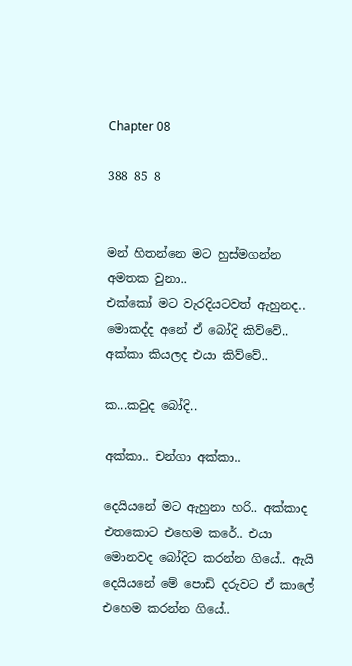Chapter 08

388 85 8


මන් හිතන්නෙ මට හුස්මගන්න අමතක වුනා..
එක්කෝ මට වැරදියටවත් ඇහුනද..  මොකද්ද අනේ ඒ බෝදි කිව්වේ..  අක්කා කියලද එයා කිව්වේ..

ක...කවුද බෝදි..

අක්කා.. චන්ගා අක්කා..

දෙයියනේ මට ඇහුනා හරි.. අක්කාද එතකොට එහෙම කරේ.. එයා මොනවද බෝදිට කරන්න ගියේ.. ඇයි දෙයියනේ මේ පොඩි දරුවට ඒ කාලේ එහෙම කරන්න ගියේ..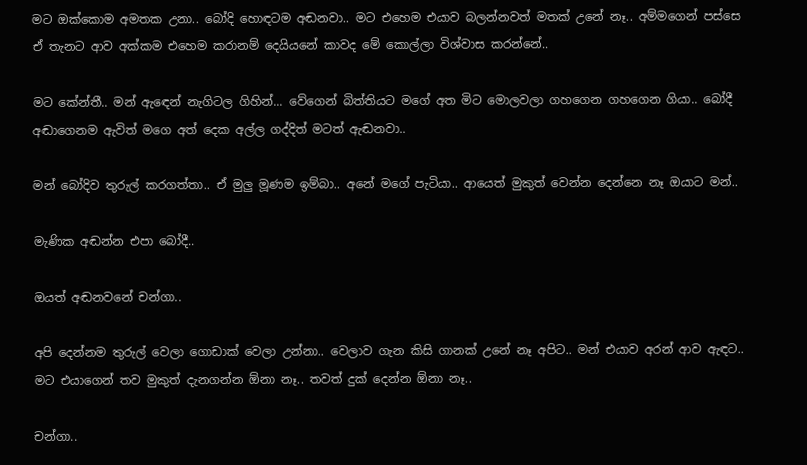මට ඔක්කොම අමතක උනා.. බෝදි හොඳටම අඬනවා.. මට එහෙම එයාව බලන්නවත් මතක් උනේ නෑ.. අම්මගෙන් පස්සෙ ඒ තැනට ආව අක්කම එහෙම කරානම් දෙයියනේ කාවද මේ කොල්ලා විශ්වාස කරන්නේ..

මට කේන්තී.. මන් ඇඳෙන් නැගිටල ගිහින්... වේගෙන් බිත්තියට මගේ අත මිට මොලවලා ගහගෙන ගහගෙන ගියා.. බෝදී අඬාගෙනම ඇවිත් මගෙ අත් දෙක අල්ල ගද්දිත් මටත් ඇඬනවා..

මන් බෝදිව තුරුල් කරගත්තා.. ඒ මුලු මූණම ඉම්බා.. අනේ මගේ පැටියා.. ආයෙත් මුකුත් වෙන්න දෙන්නෙ නෑ ඔයාට මන්..

මැණික අඬන්න එපා බෝදී..

ඔයත් අඬනවනේ චන්ගා..

අපි දෙන්නම තුරුල් වෙලා ගොඩාක් වෙලා උන්නා.. වෙලාව ගැන කිසි ගානක් උනේ නෑ අපිට.. මන් එයාව අරන් ආව ඇඳට.. මට එයාගෙන් තව මුකුත් දැනගන්න ඕනා නෑ.. තවත් දුක් දෙන්න ඕනා නෑ..

චන්ගා..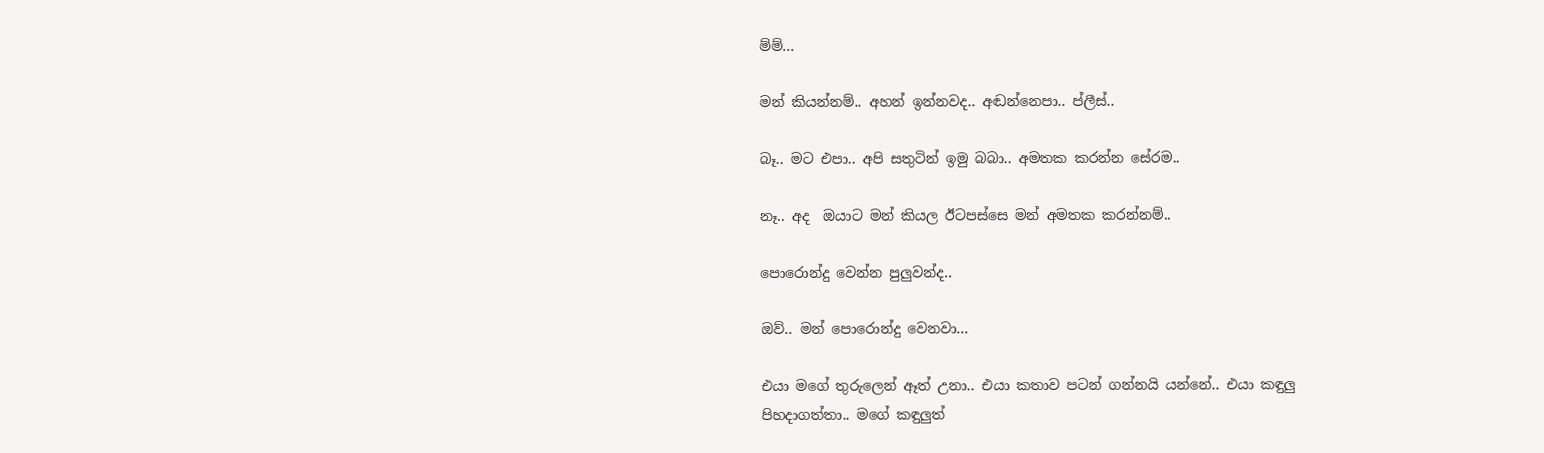ම්ම්...

මන් කියන්නම්.. අහන් ඉන්නවද.. අඬන්නෙපා.. ප්ලීස්..

බෑ.. මට එපා.. අපි සතුටින් ඉමු බබා.. අමතක කරන්න සේරම..

නෑ.. අද  ඔයාට මන් කියල ඊටපස්සෙ මන් අමතක කරන්නම්..

පොරොන්දු වෙන්න පුලුවන්ද..

ඔව්.. මන් පොරොන්දු වෙනවා...

එයා මගේ තුරුලෙන් ඈත් උනා.. එයා කතාව පටන් ගන්නයි යන්නේ.. එයා කඳුලු පිහදාගත්තා.. මගේ කඳුලුත්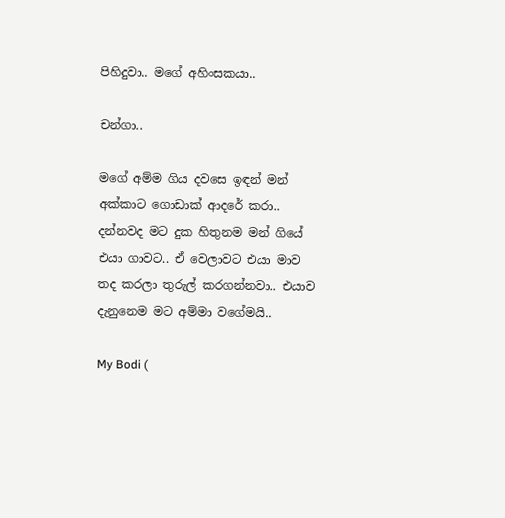පිහිදුවා.. මගේ අහිංසකයා..

චන්ගා..

මගේ අම්ම ගිය දවසෙ ඉඳන් මන් අක්කාට ගොඩාක් ආදරේ කරා.. දන්නවද මට දුක හිතුනම මන් ගියේ එයා ගාවට.. ඒ වෙලාවට එයා මාව තද කරලා තුරුල් කරගන්නවා.. එයාව දැනුනෙම මට අම්මා වගේමයි..

My Bodi (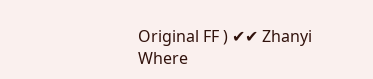Original FF ) ✔✔ Zhanyi Where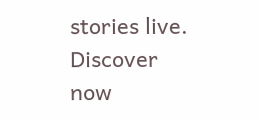stories live. Discover now